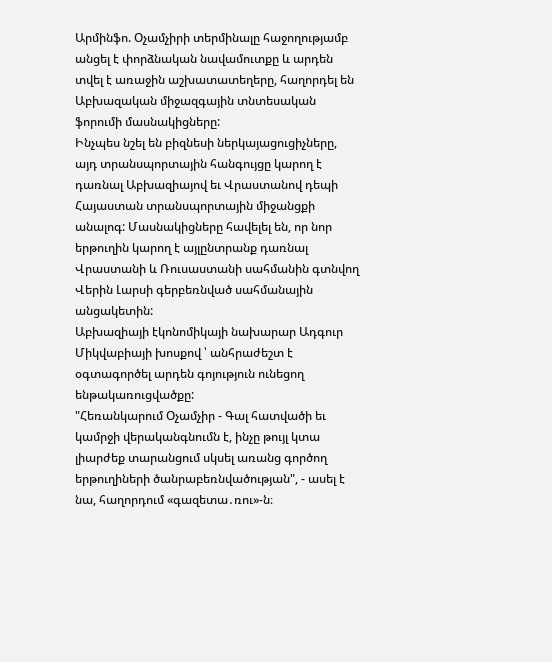Արմինֆո. Օչամչիրի տերմինալը հաջողությամբ անցել է փորձնական նավամուտքը և արդեն տվել է առաջին աշխատատեղերը, հաղորդել են Աբխազական միջազգային տնտեսական ֆորումի մասնակիցները:
Ինչպես նշել են բիզնեսի ներկայացուցիչները, այդ տրանսպորտային հանգույցը կարող է դառնալ Աբխազիայով եւ Վրաստանով դեպի Հայաստան տրանսպորտային միջանցքի անալոգ: Մասնակիցները հավելել են, որ նոր երթուղին կարող է այլընտրանք դառնալ Վրաստանի և Ռուսաստանի սահմանին գտնվող Վերին Լարսի գերբեռնված սահմանային անցակետին:
Աբխազիայի էկոնոմիկայի նախարար Ադգուր Միկվաբիայի խոսքով ՝ անհրաժեշտ է օգտագործել արդեն գոյություն ունեցող ենթակառուցվածքը:
"Հեռանկարում Օչամչիր - Գալ հատվածի եւ կամրջի վերականգնումն է, ինչը թույլ կտա լիարժեք տարանցում սկսել առանց գործող երթուղիների ծանրաբեռնվածության", - ասել է նա, հաղորդում «գազետա․ռու»-ն։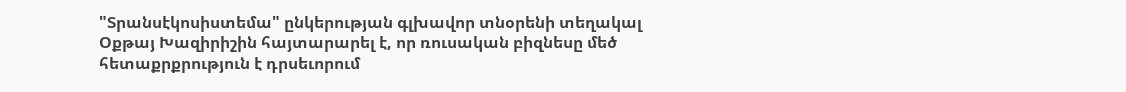"Տրանսէկոսիստեմա" ընկերության գլխավոր տնօրենի տեղակալ Օքթայ Խազիրիշին հայտարարել է, որ ռուսական բիզնեսը մեծ հետաքրքրություն է դրսեւորում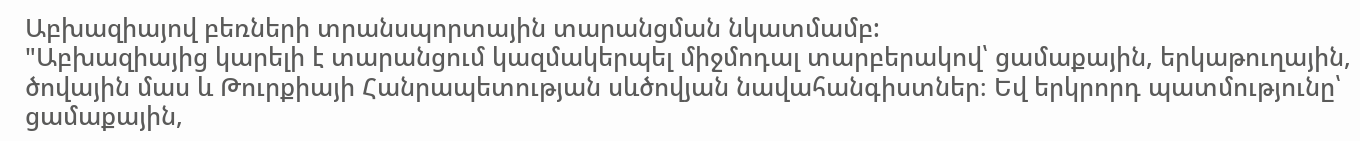Աբխազիայով բեռների տրանսպորտային տարանցման նկատմամբ:
"Աբխազիայից կարելի է տարանցում կազմակերպել միջմոդալ տարբերակով՝ ցամաքային, երկաթուղային, ծովային մաս և Թուրքիայի Հանրապետության սևծովյան նավահանգիստներ։ Եվ երկրորդ պատմությունը՝ ցամաքային,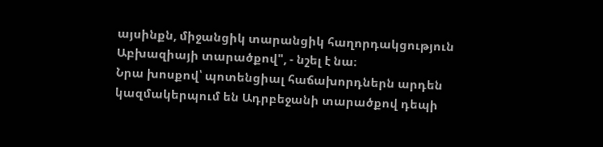այսինքն, միջանցիկ տարանցիկ հաղորդակցություն Աբխազիայի տարածքով", - նշել է նա։
Նրա խոսքով՝ պոտենցիալ հաճախորդներն արդեն կազմակերպում են Ադրբեջանի տարածքով դեպի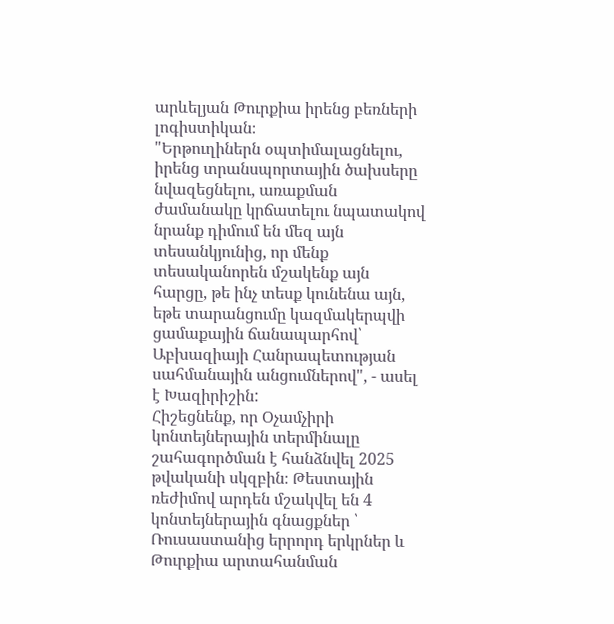արևելյան Թուրքիա իրենց բեռների լոգիստիկան։
"Երթուղիներն օպտիմալացնելու, իրենց տրանսպորտային ծախսերը նվազեցնելու, առաքման ժամանակը կրճատելու նպատակով նրանք դիմում են մեզ այն տեսանկյունից, որ մենք տեսականորեն մշակենք այն հարցը, թե ինչ տեսք կունենա այն, եթե տարանցումը կազմակերպվի ցամաքային ճանապարհով՝ Աբխազիայի Հանրապետության սահմանային անցումներով", - ասել է Խազիրիշին:
Հիշեցնենք, որ Օչամչիրի կոնտեյներային տերմինալը շահագործման է հանձնվել 2025 թվականի սկզբին։ Թեստային ռեժիմով արդեն մշակվել են 4 կոնտեյներային գնացքներ ՝ Ռուսաստանից երրորդ երկրներ և Թուրքիա արտահանման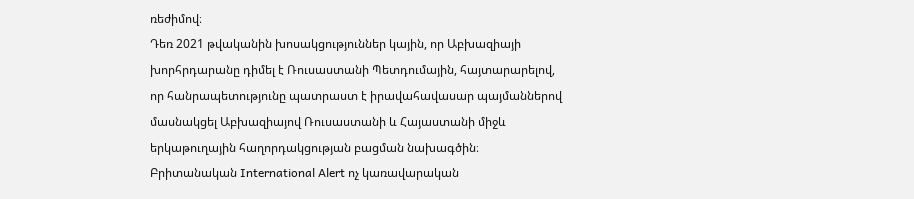ռեժիմով։
Դեռ 2021 թվականին խոսակցություններ կային, որ Աբխազիայի խորհրդարանը դիմել է Ռուսաստանի Պետդումային, հայտարարելով, որ հանրապետությունը պատրաստ է իրավահավասար պայմաններով մասնակցել Աբխազիայով Ռուսաստանի և Հայաստանի միջև երկաթուղային հաղորդակցության բացման նախագծին։
Բրիտանական International Alert ոչ կառավարական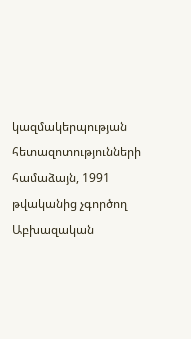կազմակերպության հետազոտությունների համաձայն, 1991 թվականից չգործող Աբխազական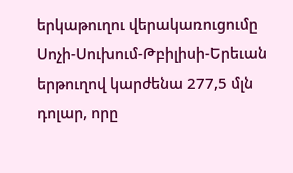երկաթուղու վերակառուցումը Սոչի-Սուխում-Թբիլիսի-Երեւան երթուղով կարժենա 277,5 մլն դոլար, որը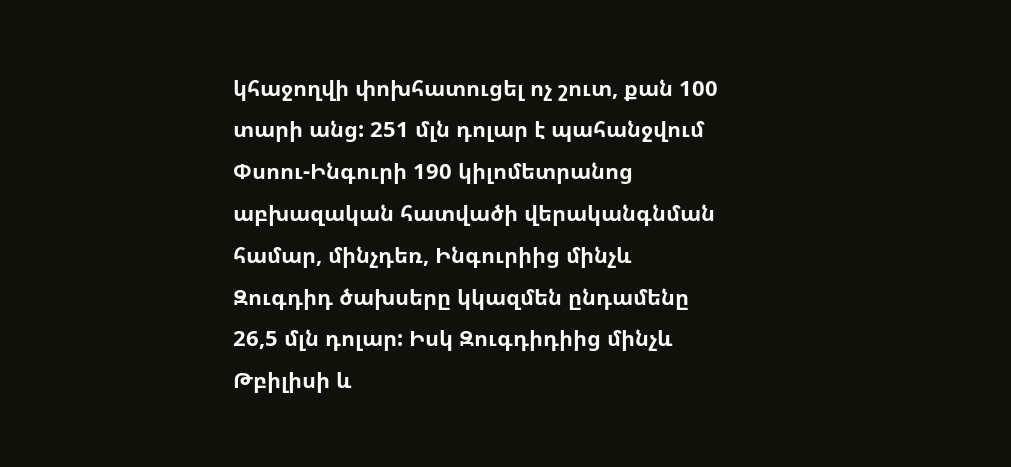կհաջողվի փոխհատուցել ոչ շուտ, քան 100 տարի անց: 251 մլն դոլար է պահանջվում Փսոու-Ինգուրի 190 կիլոմետրանոց աբխազական հատվածի վերականգնման համար, մինչդեռ, Ինգուրիից մինչև Զուգդիդ ծախսերը կկազմեն ընդամենը 26,5 մլն դոլար: Իսկ Զուգդիդիից մինչև Թբիլիսի և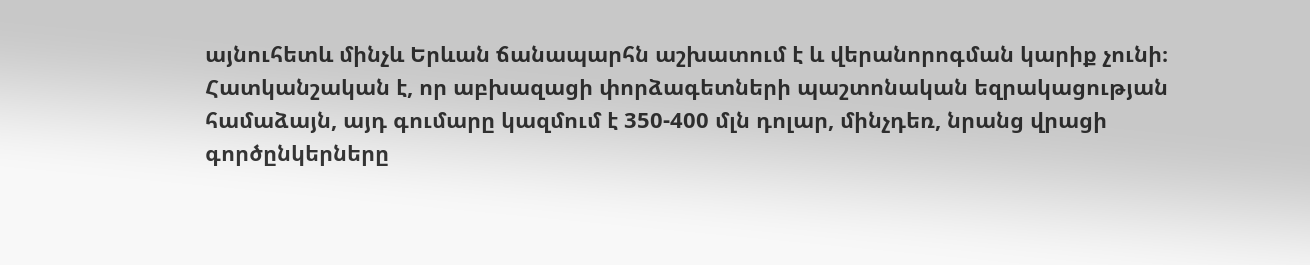այնուհետև մինչև Երևան ճանապարհն աշխատում է և վերանորոգման կարիք չունի։ Հատկանշական է, որ աբխազացի փորձագետների պաշտոնական եզրակացության համաձայն, այդ գումարը կազմում է 350-400 մլն դոլար, մինչդեռ, նրանց վրացի գործընկերները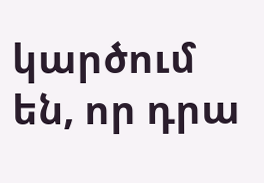կարծում են, որ դրա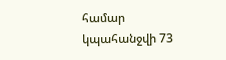համար կպահանջվի 73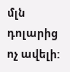մլն դոլարից ոչ ավելի: